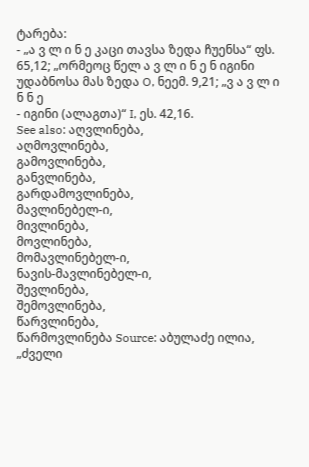ტარება:
- „ა ვ ლ ი ნ ე კაცი თავსა ზედა ჩუენსა“ ფს. 65,12; „ორმეოც წელ ა ვ ლ ი ნ ე ნ იგინი უდაბნოსა მას ზედა O, ნეემ. 9,21; „ვ ა ვ ლ ი ნ ნ ე
- იგინი (ალაგთა)“ I, ეს. 42,16.
See also: აღვლინება,
აღმოვლინება,
გამოვლინება,
განვლინება,
გარდამოვლინება,
მავლინებელ-ი,
მივლინება,
მოვლინება,
მომავლინებელ-ი,
ნავის-მავლინებელ-ი,
შევლინება,
შემოვლინება,
წარვლინება,
წარმოვლინება Source: აბულაძე ილია, „ძველი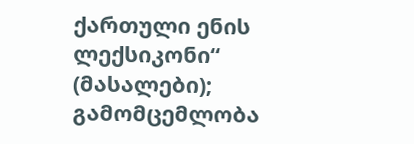ქართული ენის ლექსიკონი“ (მასალები); გამომცემლობა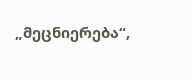„მეცნიერება“,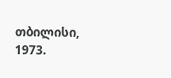თბილისი, 1973.